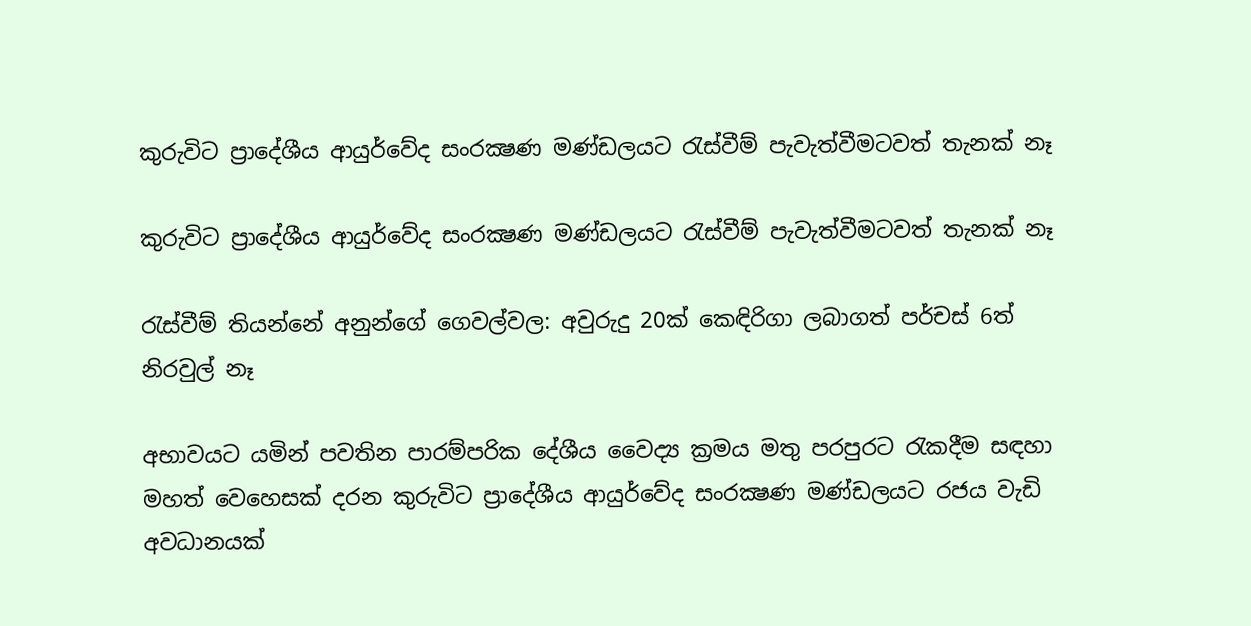කුරුවිට ප්‍රාදේශීය ආයුර්වේද සංරක්‍ෂණ මණ්ඩලයට රැස්වීම් පැවැත්වීමටවත් තැනක් නෑ

කුරුවිට ප්‍රාදේශීය ආයුර්වේද සංරක්‍ෂණ මණ්ඩලයට රැස්වීම් පැවැත්වීමටවත් තැනක් නෑ

රැස්වීම් තියන්නේ අනුන්ගේ ගෙවල්වල: අවුරුදු 20ක් කෙඳිරිගා ලබාගත් පර්චස් 6ත් නිරවුල් නෑ

අභාවයට යමින් පවතින පාරම්පරික දේශීය වෛද්‍ය ක්‍රමය මතු පරපුරට රැකදීම සඳහා මහත් වෙහෙසක් දරන කුරුවිට ප්‍රාදේශීය ආයුර්වේද සංරක්‍ෂණ මණ්ඩලයට රජය වැඩි අවධානයක්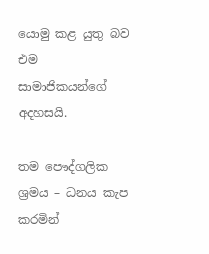යොමු කළ යුතු බව එම සාමාජිකයන්ගේ අදහසයි.

තම පෞද්ගලික ශ්‍රමය – ධනය කැප කරමින්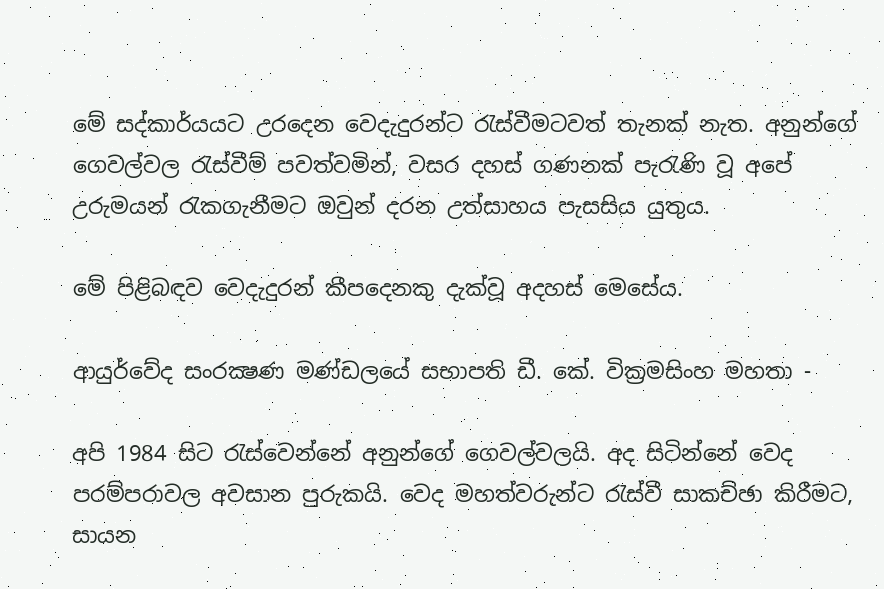මේ සද්කාර්යයට උරදෙන වෙදැදුරන්ට රැස්වීමටවත් තැනක් නැත. අනුන්ගේ ගෙවල්වල රැස්වීම් පවත්වමින්, වසර දහස් ගණනක් පැරැණි වූ අපේ උරුමයන් රැකගැනීමට ඔවුන් දරන උත්සාහය පැසසිය යුතුය.

මේ පිළිබඳව වෙදැදුරන් කීපදෙනකු දැක්වූ අදහස් මෙසේය.

ආයුර්වේද සංරක්‍ෂණ මණ්ඩලයේ සභාපති ඩී. කේ. වික්‍රමසිංහ මහතා -

අපි 1984 සිට රැස්වෙන්නේ අනුන්ගේ ගෙවල්වලයි. අද සිටින්නේ වෙද පරම්පරාවල අවසාන පුරුකයි. වෙද මහත්වරුන්ට රැස්වී සාකච්ඡා කිරීමට, සායන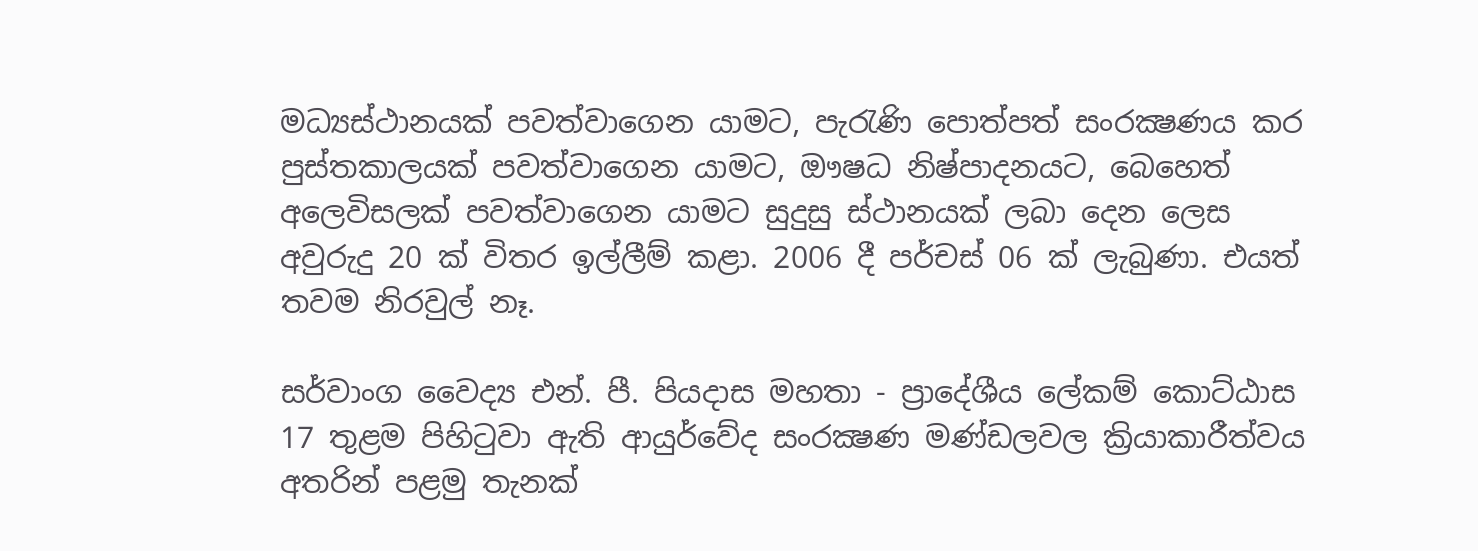මධ්‍යස්ථානයක් පවත්වාගෙන යාමට, පැරැණි පොත්පත් සංරක්‍ෂණය කර පුස්තකාලයක් පවත්වාගෙන යාමට, ඖෂධ නිෂ්පාදනයට, බෙහෙත් අලෙවිසලක් පවත්වාගෙන යාමට සුදුසු ස්ථානයක් ලබා දෙන ලෙස අවුරුදු 20 ක් විතර ඉල්ලීම් කළා. 2006 දී පර්චස් 06 ක් ලැබුණා. එයත් තවම නිරවුල් නෑ.

සර්වාංග වෛද්‍ය එන්. පී. පියදාස මහතා - ප්‍රාදේශීය ලේකම් කොට්ඨාස 17 තුළම පිහිටුවා ඇති ආයුර්වේද සංරක්‍ෂණ මණ්ඩලවල ක්‍රියාකාරීත්වය අතරින් පළමු තැනක්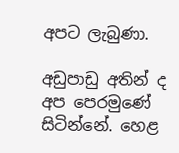අපට ලැබුණා.

අඩුපාඩු අතින් ද අප පෙරමුණේ සිටින්නේ. හෙළ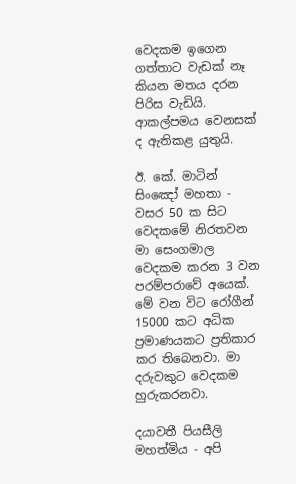වෙදකම ඉගෙන ගත්තාට වැඩක් නෑ කියන මතය දරන පිරිස වැඩියි. ආකල්පමය වෙනසක් ද ඇතිකළ යුතුයි.

ඊ. කේ. මාටින් සිංඤෝ මහතා - වසර 50 ක සිට වෙදකමේ නිරතවන මා සෙංගමාල වෙදකම කරන 3 වන පරම්පරාවේ අයෙක්. මේ වන විට රෝගීන් 15000 කට අධික ප්‍රමාණයකට ප්‍රතිකාර කර තිබෙනවා. මා දරුවකුට වෙදකම හුරුකරනවා.

දයාවතී පියසීලි මහත්මිය - අපි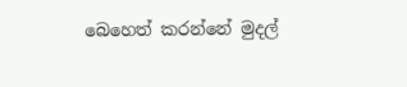බෙහෙත් කරන්නේ මුදල්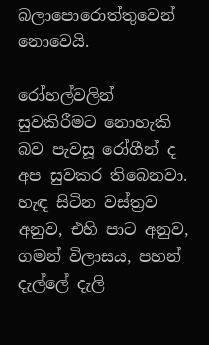බලාපොරොත්තුවෙන් නොවෙයි.

රෝහල්වලින් සුවකිරීමට නොහැකි බව පැවසූ රෝගීන් ද අප සුවකර තිබෙනවා. හැඳ සිටින වස්ත්‍රව අනුව, එහි පාට අනුව, ගමන් විලාසය, පහන් දැල්ලේ දැලි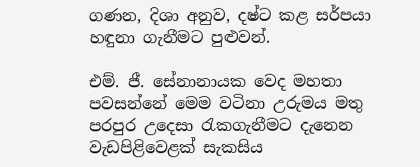ගණන, දිශා අනුව, දෂ්ට කළ සර්පයා හඳුනා ගැනීමට පුළුවන්.

එම්. ජී. සේනානායක වෙද මහතා පවසන්නේ මෙම වටිනා උරුමය මතු පරපුර උදෙසා රැකගැනීමට දැනෙන වැඩපිළිවෙළක් සැකසිය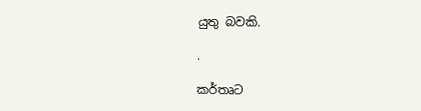යුතු බවකි.

.

කර්තෘට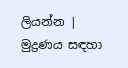ලියන්න | මුද්‍රණය සඳහා